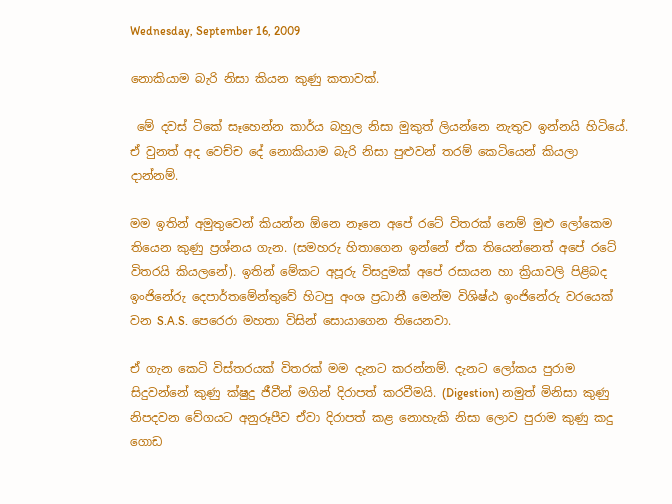Wednesday, September 16, 2009

නොකියාම බැරි නිසා කියන කුණු කතාවක්.

 මේ දවස් ටිකේ සෑහෙන්න කාර්ය බහුල නිසා මුකුත් ලියන්නෙ නැතුව ඉන්නයි හිටියේ. ඒ වුනත් අද වෙච්ච දේ නොකියාම බැරි නිසා පුළුවන් තරම් කෙටියෙන් කියලා දාන්නම්.

මම ඉතින් අමුතුවෙන් කියන්න ඕනෙ නෑනෙ අපේ රටේ විතරක් නෙම් මුළු ලෝකෙම තියෙන කුණු ප්‍රශ්නය ගැන. (සමහරු හිතාගෙන ඉන්නේ ඒක තියෙන්නෙත් අපේ රටේ විතරයි කියලනේ). ඉතින් මේකට අපූරු විසදුමක් අපේ රසායන හා ක්‍රියාවලි පිළිබද ඉංජිනේරු දෙපාර්තමේන්තුවේ හිටපු අංශ ප්‍රධානී මෙන්ම විශිෂ්ඨ ඉංජිනේරු වරයෙක් වන S.A.S. පෙරෙරා මහතා විසින් සොයාගෙන තියෙනවා.

ඒ ගැන කෙටි විස්තරයක් විතරක් මම දැනට කරන්නම්. දැනට ලෝකය පුරාම සිදුවන්නේ කුණු ක්ෂුදු ජීවීන් මගින් දිරාපත් කරවීමයි. (Digestion) නමුත් මිනිසා කුණු නිපදවන වේගයට අනුරූපීව ඒවා දිරාපත් කළ නොහැකි නිසා ලොව පුරාම කුණු කදු ගොඩ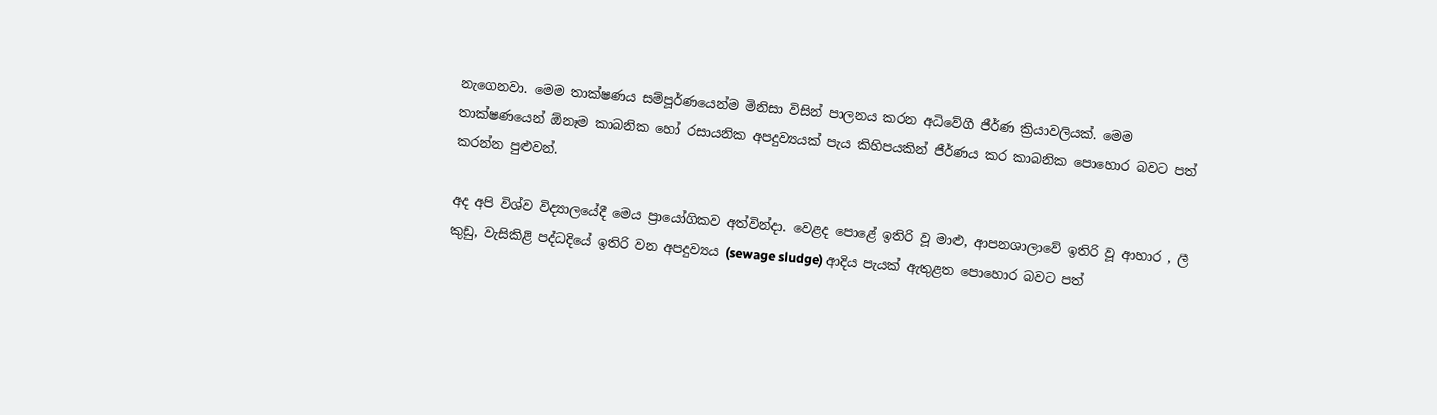නැගෙනවා. මෙම තාක්ෂණය සම්පූර්ණයෙන්ම මිනිසා විසින් පාලනය කරන අධිවේගී ජීර්ණ ක්‍රියාවලියක්. මෙම තාක්ෂණයෙන් ඕනෑම කාබනික හෝ රසායනික අපදුව්‍යයක් පැය කිහිපයකින් ජීර්ණය කර කාබනික පොහොර බවට පත් කරන්න පුළුවන්.

අද අපි විශ්ව විද්‍යාලයේදී මෙය ප්‍රායෝගිකව අත්වින්දා. වෙළද පොළේ ඉතිරි වූ මාළු, ආපනශාලාවේ ඉතිරි වූ ආහාර , ලී කුඩු, වැසිකිළි පද්ධදියේ ඉතිරි වන අපදුව්‍යය (sewage sludge) ආදිය පැයක් ඇතුළත පොහොර බවට පත්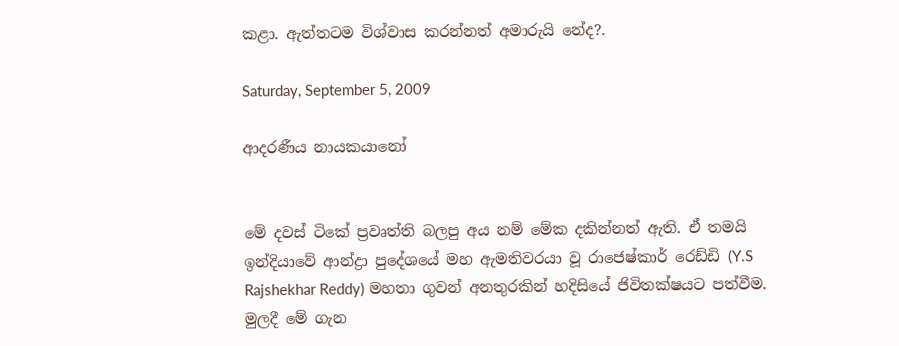කළා. ඇත්තටම විශ්වාස කරන්නත් අමාරුයි නේද?.

Saturday, September 5, 2009

ආදරණීය නායකයානෝ


මේ දවස් ටිකේ ප්‍රවෘත්ති බලපු අය නම් මේක දකින්නත් ඇති. ඒ තමයි ඉන්දියාවේ ආන්ද්‍රා පුදේශයේ මහ ඇමතිවරයා වූ රාජෙෂ්කාර් රෙඩ්ඩි (Y.S Rajshekhar Reddy) මහතා ගුවන් අනතුරකින් හදිසියේ ජිවිතක්ෂයට පත්වීම. මුලදී මේ ගැන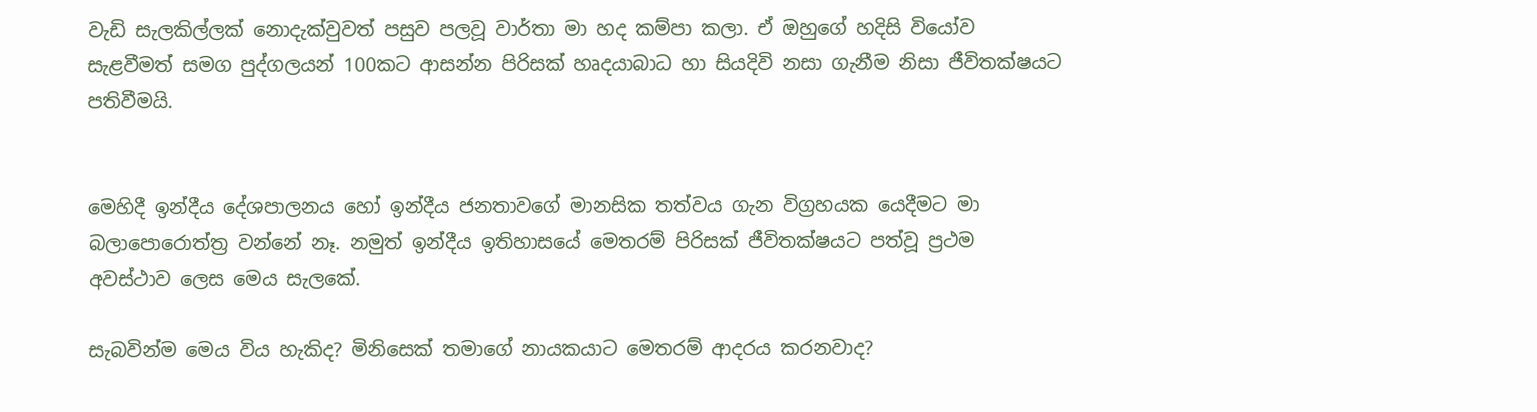වැඩි සැලකිල්ලක් නොදැක්වුවත් පසුව පලවූ වාර්තා මා හද කම්පා කලා. ඒ ඔහුගේ හදිසි වියෝව සැළවීමත් සමග පුද්ගලයන් 100කට ආසන්න පිරිසක් හෘදයාබාධ හා සියදිවි නසා ගැනීම නිසා ජීවිතක්ෂයට පතිවීමයි.


මෙහිදී ඉන්දීය දේශපාලනය හෝ ඉන්දීය ජනතාවගේ මානසික තත්වය ගැන විග්‍රහයක යෙදීමට මා බලාපොරොත්ත්‍ර වන්නේ නෑ. නමුත් ඉන්දීය ඉතිහාසයේ මෙතරම් පිරිසක් ජීවිතක්ෂයට පත්වූ ප්‍රථම අවස්ථාව ලෙස මෙය සැලකේ.

සැබවින්ම මෙය විය හැකිද? මිනිසෙක් තමාගේ නායකයාට මෙතරම් ආදරය කරනවාද?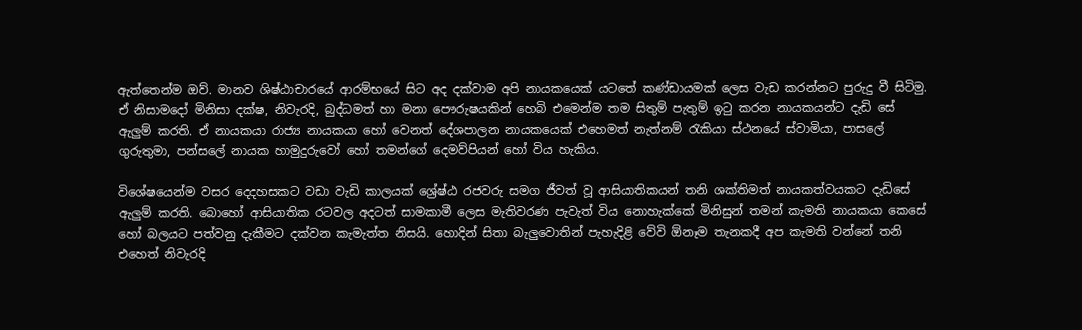ඇත්තෙන්ම ඔව්. මානව ශිෂ්ඨාචාරයේ ආරම්භයේ සිට අද දක්වාම අපි නායකයෙක් යටතේ කණ්ඩායමක් ලෙස වැඩ කරන්නට පුරුදු වී සිටිමු. ඒ නිසාමදෝ මිනිසා දක්ෂ, නිවැරදි, බුද්ධමත් හා මනා පෞරුෂයකින් හෙබි එමෙන්ම තම සිතුම් පැතුම් ඉටු කරන නායකයන්ට දැඩි සේ ඇලුම් කරති. ඒ නායකයා රාජ්‍ය නායකයා හෝ වෙනත් දේශපාලන නායකයෙක් එහෙමත් නැත්නම් රැකියා ස්ථනයේ ස්වාමියා, පාසලේ ගුරුතුමා, පන්සලේ නායක හාමුදුරුවෝ හෝ තමන්ගේ දෙමව්පියන් හෝ විය හැකිය.

විශේෂයෙන්ම වසර දෙදහසකට වඩා වැඩි කාලයක් ශ්‍රේෂ්ඨ රජවරු සමග ජීවත් වූ ආසියාතිකයන් තනි ශක්තිමත් නායකත්වයකට දැඩිසේ ඇලුම් කරති. බොහෝ ආසියාතික රටවල අදටත් සාමකාමී ලෙස මැතිවරණ පැවැත් විය නොහැක්කේ මිනිසුන් තමන් කැමති නායකයා කෙසේ හෝ බලයට පත්වනු දැකීමට දක්වන කැමැත්ත නිසයි. හොදින් සිතා බැලුවොතින් පැහැදිළි වේවි ඕනෑම තැනකදී අප කැමති වන්නේ තනි එහෙත් නිවැරදි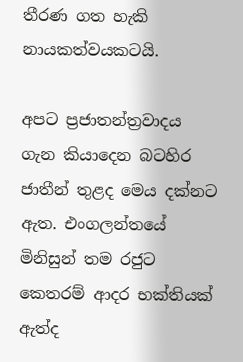තීරණ ගත හැකි නායකත්වයකටයි.

අපට ප්‍රජාතන්ත්‍රවාදය ගැන කියාදෙන බටහිර ජාතීන් තුළද මෙය දක්නට ඇත. එංගලන්තයේ මිනිසුන් තම රජුට කෙතරම් ආදර භක්තියක් ඇත්ද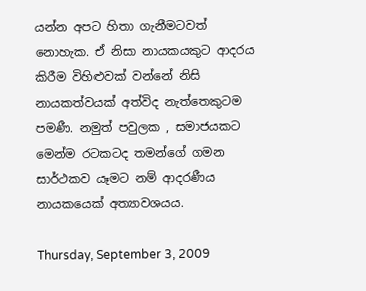යන්න අපට හිතා ගැනීමටවත් නොහැක. ඒ නිසා නායකයකුට ආදරය කිරීම විහිළුවක් වන්නේ නිසි නායකත්වයක් අත්විද නැත්තෙකුටම පමණී. නමුත් පවුලක , සමාජයකට මෙන්ම රටකටද තමන්ගේ ගමන සාර්ථකව යෑමට නම් ආදරණීය නායකයෙක් අත්‍යාවශයය.

Thursday, September 3, 2009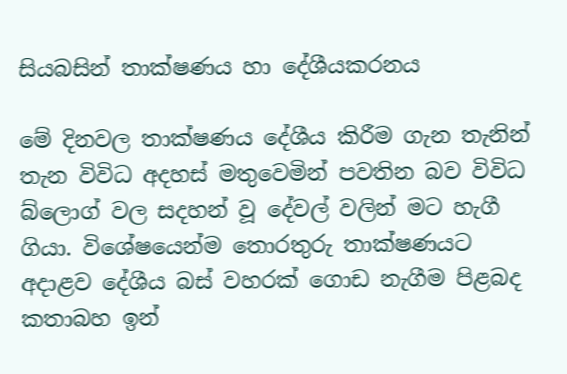සියබසින් තාක්ෂණය හා දේශීයකරනය

මේ දිනවල තාක්ෂණය දේශීය කිරීම ගැන තැනින් තැන විවිධ අදහස් මතුවෙමින් පවතින බව විවිධ බ්ලොග් වල සදහන් වූ දේවල් වලින් මට හැගී ගියා. විශේෂයෙන්ම තොරතුරු තාක්ෂණයට අදාළව දේශීය බස් වහරක් ගොඩ නැගීම පිළබද කතාබහ ඉන්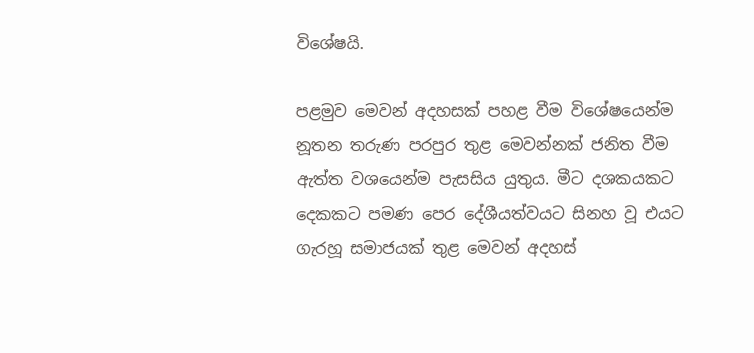විශේෂයි.

පළමුව මෙවන් අදහසක් පහළ වීම විශේෂයෙන්ම නූතන තරුණ පරපුර තුළ මෙවන්නක් ජනිත වීම ඇත්ත වශයෙන්ම පැසසිය යුතුය. මීට දශකයකට දෙකකට පමණ පෙර දේශීයත්වයට සිනහ වූ එයට ගැරහූ සමාජයක් ‍තුළ මෙවන් අදහස්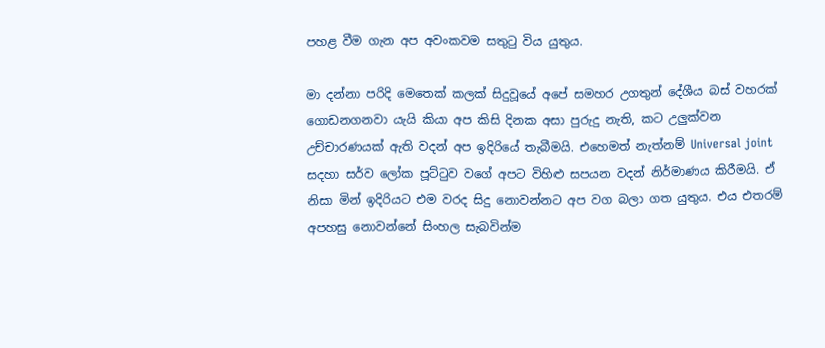පහළ වීම ගැන අප අවංකවම සතුටු විය යුතුය.

මා දන්නා පරිදි මෙතෙක් කලක් සිදුවූයේ අපේ සමහර උගතුන් දේශීය බස් වහරක් ගොඩනගනවා යැයි කියා අප කිසි දිනක අසා පුරුදු නැති, කට උලුක්වන උච්චාරණයක් ඇති වදන් අප ඉදිරියේ තැබීමයි. එහෙමත් නැත්නම් Universal joint සදහා සර්ව ලෝක පූට්ටුව වගේ අපට විහිළු සපයන වදන් නිර්මාණය කිරීමයි. ඒ නිසා මින් ඉදිරියට එම වරද සිදු නොවන්නට අප වග බලා ගත යුතුය. එය එතරම් අපහසු නොවන්නේ සිංහල සැබවින්ම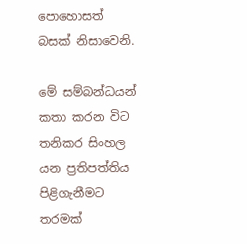පොහොසත් බසක් නිසාවෙනි.

මේ සම්බන්ධයන් කතා කරන විට තනිකර සිංහල යන ප්‍රතිපත්තිය පිළිගැනීමට තරමක්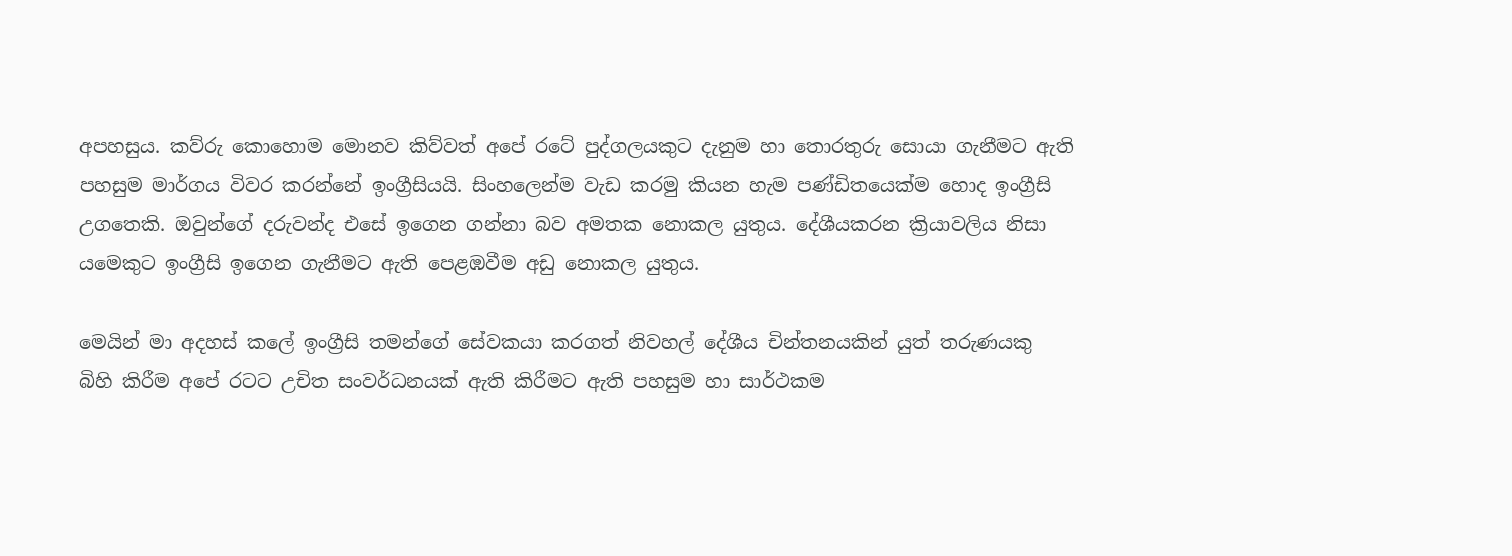අපහසුය. කව්රු කොහොම මොනව කිව්වත් අපේ රටේ පුද්ගලයකුට දැනුම හා තොරතුරු සොයා ගැනීමට ඇති පහසුම මාර්ගය විවර කරන්නේ ඉංග්‍රීසියයි. සිංහලෙන්ම වැඩ කරමු කියන හැම පණ්ඩිතයෙක්ම හොද ඉංග්‍රීසි උගතෙකි. ඔවුන්ගේ දරුවන්ද එසේ ඉගෙන ගන්නා බව අමතක නොකල යුතුය. දේශීයකරන ක්‍රියාවලිය නිසා යමෙකු‍ට ඉංග්‍රීසි ඉගෙන ගැනීමට ඇති පෙළඹවීම අඩු නොකල යුතුය.

මෙයින් මා අදහස් කලේ ඉංග්‍රීසි තමන්ගේ සේවකයා කරගත් නිවහල් දේශීය චින්තනයකින් යුත් තරුණයකු බිහි කිරීම අපේ රටට උචිත සංවර්ධනයක් ඇති කිරීමට ඇති පහසුම හා සාර්ථකම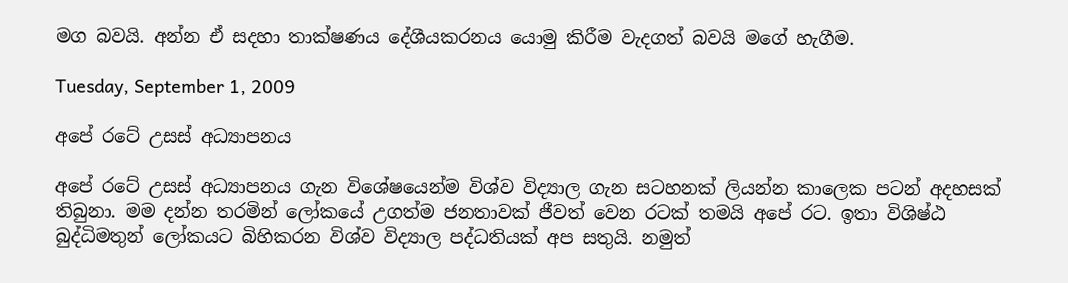මග බවයි. අන්න ඒ සදහා තාක්ෂණය දේශීයකරනය යොමු කිරීම වැදගත් බවයි මගේ හැගීම.

Tuesday, September 1, 2009

අපේ රටේ උසස් අධ්‍යාපනය

අපේ රටේ උසස් අධ්‍යාපනය ගැන විශේෂයෙන්ම විශ්ව විද්‍යාල ගැන සටහනක් ලියන්න කාලෙක පටන් අදහසක් තිබුනා. මම දන්න තරමින් ලෝකයේ උගත්ම ජනතාවක් ජීවත් වෙන රටක් තමයි අපේ රට. ඉතා විශිෂ්ඨ බුද්ධිමතුන් ලෝකයට බිහිකරන විශ්ව විද්‍යාල පද්ධතියක් අප සතුයි. නමුත්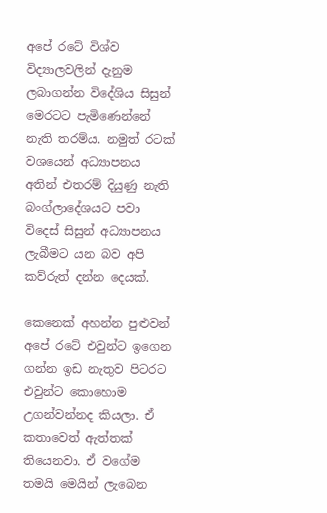අපේ රටේ විශ්ව විද්‍යාලවලින් දැනුම ලබාගන්න විදේශිය සිසුන් මෙරටට පැමිණෙන්නේ නැති තරම්ය. නමුත් රටක් වශයෙන් අධ්‍යාපනය අතින් එතරම් දියුණු නැති බංග්ලාදේශයට පවා විදෙස් සිසුන් අධ්‍යාපනය ලැබීමට යන බව අපි කව්රුත් දන්න දෙයක්.

කෙනෙක් අහන්න පුළුවන් අපේ රටේ එවුන්ට ඉගෙන ගන්න ඉඩ නැතුව පිටරට එවුන්ට කොහොම උගන්වන්නද කියලා. ඒ කතාවෙත් ඇත්තක් තියෙනවා. ඒ වගේම තමයි මෙයින් ලැබෙන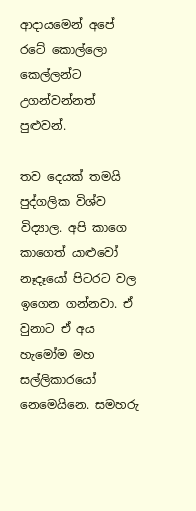ආදායමෙන් අපේ රටේ කොල්ලො කෙල්ලන්ට උගන්වන්නත් පුළුවන්.

තව දෙයක් තමයි පුද්ගලික විශ්ව විද්‍යාල. අපි කාගෙ කාගෙත් යාළුවෝ නෑදෑයෝ පිටරට වල ඉගෙන ගන්නවා. ඒ වුනාට ඒ අය හැමෝම මහ සල්ලිකාරයෝ නෙමෙයිනෙ. සමහරු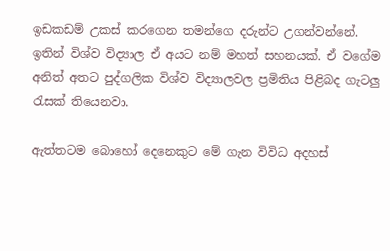ඉඩකඩම් උකස් කරගෙන තමන්ගෙ දරුන්ට උගන්වන්නේ. ඉතින් විශ්ව විද්‍යාල ඒ අයට නම් මහත් සහනයක්. ඒ වගේම අනිත් අතට පුද්ගලික විශ්ව විද්‍යාලවල ප්‍රමිතිය පිළිබද ගැටලු රැසක් තියෙනවා.

ඇත්තටම බොහෝ දෙනෙකුට මේ ගැන විවිධ අදහස්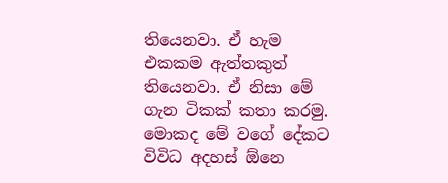තියෙනවා. ඒ හැම එකකම ඇත්තකුත් තියෙනවා. ඒ නිසා මේ ගැන ටිකක් කතා කරමු. මොකද මේ වගේ දේකට විවිධ අදහස් ඕනෙ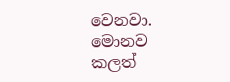වෙනවා. මොනව කලත්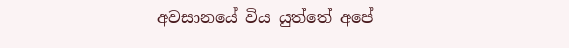අවසානයේ විය යුත්තේ අපේ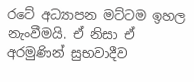රටේ අධ්‍යාපන මට්ටම ඉහල නැංවීමයි. ඒ නිසා ඒ අරමුණින් සුභවාදීව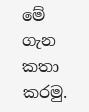මේ ගැන කතා කරමු.